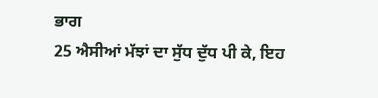ਭਾਗ
25 ਐਸੀਆਂ ਮੱਝਾਂ ਦਾ ਸੁੱਧ ਦੁੱਧ ਪੀ ਕੇ, ਇਹ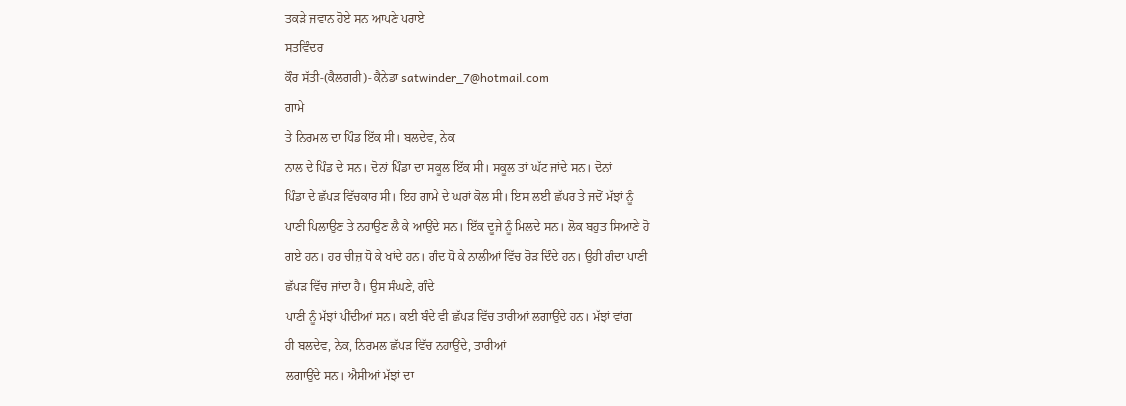ਤਕੜੇ ਜਵਾਨ ਹੋਏ ਸਨ ਆਪਣੇ ਪਰਾਏ
ਸਤਵਿੰਦਰ
ਕੌਰ ਸੱਤੀ-(ਕੈਲਗਰੀ)- ਕੈਨੇਡਾ satwinder_7@hotmail.com
ਗਾਮੇ
ਤੇ ਨਿਰਮਲ ਦਾ ਪਿੰਡ ਇੱਕ ਸੀ। ਬਲਦੇਵ, ਨੇਕ
ਨਾਲ ਦੇ ਪਿੰਡ ਦੇ ਸਨ। ਦੋਨਾਂ ਪਿੰਡਾ ਦਾ ਸਕੂਲ ਇੱਕ ਸੀ। ਸਕੂਲ ਤਾਂ ਘੱਟ ਜਾਂਦੇ ਸਨ। ਦੋਨਾਂ
ਪਿੰਡਾ ਦੇ ਛੱਪੜ ਵਿੱਚਕਾਰ ਸੀ। ਇਹ ਗਾਮੇ ਦੇ ਘਰਾਂ ਕੋਲ ਸੀ। ਇਸ ਲਈ ਛੱਪਰ ਤੇ ਜਦੋਂ ਮੱਝਾਂ ਨੂੰ
ਪਾਣੀ ਪਿਲਾਉਣ ਤੇ ਨਹਾਉਣ ਲੈ ਕੇ ਆਉਂਦੇ ਸਨ। ਇੱਕ ਦੂਜੇ ਨੂੰ ਮਿਲਦੇ ਸਨ। ਲੋਕ ਬਹੁਤ ਸਿਆਣੇ ਹੋ
ਗਏ ਹਨ। ਹਰ ਚੀਜ਼ ਧੋ ਕੇ ਖਾਂਦੇ ਹਨ। ਗੰਦ ਧੋ ਕੇ ਨਾਲੀਆਂ ਵਿੱਚ ਰੋੜ ਦਿੰਦੇ ਹਨ। ਉਹੀ ਗੰਦਾ ਪਾਣੀ
ਛੱਪੜ ਵਿੱਚ ਜਾਂਦਾ ਹੈ। ਉਸ ਸੰਘਣੇ, ਗੰਦੇ
ਪਾਣੀ ਨੂੰ ਮੱਝਾਂ ਪੀਂਦੀਆਂ ਸਨ। ਕਈ ਬੰਦੇ ਵੀ ਛੱਪੜ ਵਿੱਚ ਤਾਰੀਆਂ ਲਗਾਉਂਦੇ ਹਨ। ਮੱਝਾਂ ਵਾਂਗ
ਹੀ ਬਲਦੇਵ, ਨੇਕ, ਨਿਰਮਲ ਛੱਪੜ ਵਿੱਚ ਨਹਾਉਂਦੇ, ਤਾਰੀਆਂ
ਲਗਾਉਂਦੇ ਸਨ। ਐਸੀਆਂ ਮੱਝਾਂ ਦਾ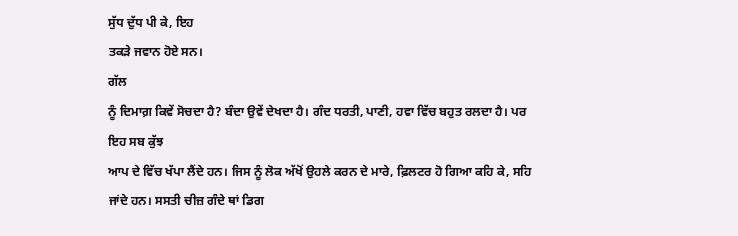ਸੁੱਧ ਦੁੱਧ ਪੀ ਕੇ, ਇਹ
ਤਕੜੇ ਜਵਾਨ ਹੋਏ ਸਨ।
ਗੱਲ
ਨੂੰ ਦਿਮਾਗ਼ ਕਿਵੇਂ ਸੋਚਦਾ ਹੈ? ਬੰਦਾ ਉਵੇਂ ਦੇਖਦਾ ਹੈ। ਗੰਦ ਧਰਤੀ, ਪਾਣੀ, ਹਵਾ ਵਿੱਚ ਬਹੁਤ ਰਲਦਾ ਹੈ। ਪਰ ਇਹ ਸਬ ਕੁੱਝ
ਆਪ ਦੇ ਵਿੱਚ ਖੱਪਾ ਲੈਂਦੇ ਹਨ। ਜਿਸ ਨੂੰ ਲੋਕ ਅੱਖੋਂ ਉਹਲੇ ਕਰਨ ਦੇ ਮਾਰੇ, ਫ਼ਿਲਟਰ ਹੋ ਗਿਆ ਕਹਿ ਕੇ, ਸਹਿ ਜਾਂਦੇ ਹਨ। ਸਸਤੀ ਚੀਜ਼ ਗੰਦੇ ਥਾਂ ਡਿਗ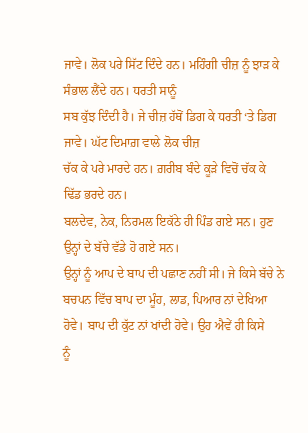ਜਾਵੇ। ਲੋਕ ਪਰੇ ਸਿੱਟ ਦਿੰਦੇ ਹਨ। ਮਹਿੰਗੀ ਚੀਜ਼ ਨੂੰ ਝਾੜ ਕੇ ਸੰਭਾਲ ਲੈਂਦੇ ਹਨ। ਧਰਤੀ ਸਾਨੂੰ
ਸਬ ਕੁੱਝ ਦਿੰਦੀ ਹੈ। ਜੇ ਚੀਜ਼ ਹੱਥੋਂ ਡਿਗ ਕੇ ਧਰਤੀ ‘ਤੇ ਡਿਗ ਜਾਵੇ। ਘੱਟ ਦਿਮਾਗ਼ ਵਾਲੇ ਲੋਕ ਚੀਜ਼
ਚੱਕ ਕੇ ਪਰੇ ਮਾਰਦੇ ਹਨ। ਗ਼ਰੀਬ ਬੰਦੇ ਕੂੜੇ ਵਿਚੋਂ ਚੱਕ ਕੇ ਢਿੱਡ ਭਰਦੇ ਹਨ।
ਬਲਦੇਵ, ਨੇਕ, ਨਿਰਮਲ ਇਕੱਠੇ ਹੀ ਪਿੰਡ ਗਏ ਸਨ। ਹੁਣ ਉਨ੍ਹਾਂ ਦੇ ਬੱਚੇ ਵੱਡੇ ਹੋ ਗਏ ਸਨ।
ਉਨ੍ਹਾਂ ਨੂੰ ਆਪ ਦੇ ਬਾਪ ਦੀ ਪਛਾਣ ਨਹੀਂ ਸੀ। ਜੇ ਕਿਸੇ ਬੱਚੇ ਨੇ ਬਚਪਨ ਵਿੱਚ ਬਾਪ ਦਾ ਮੂੰਹ, ਲਾਡ, ਪਿਆਰ ਨਾਂ ਦੇਖਿਆ ਹੋਵੇ। ਬਾਪ ਦੀ ਕੁੱਟ ਨਾਂ ਖਾਂਦੀ ਹੋਵੇ। ਉਹ ਐਵੇਂ ਹੀ ਕਿਸੇ
ਨੂੰ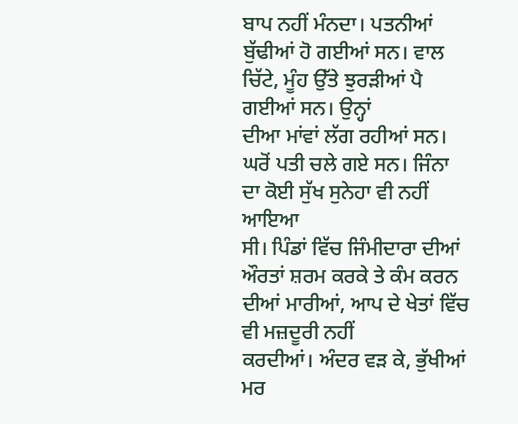ਬਾਪ ਨਹੀਂ ਮੰਨਦਾ। ਪਤਨੀਆਂ ਬੁੱਢੀਆਂ ਹੋ ਗਈਆਂ ਸਨ। ਵਾਲ ਚਿੱਟੇ, ਮੂੰਹ ਉੱਤੇ ਝੁਰੜੀਆਂ ਪੈ ਗਈਆਂ ਸਨ। ਉਨ੍ਹਾਂ
ਦੀਆ ਮਾਂਵਾਂ ਲੱਗ ਰਹੀਆਂ ਸਨ। ਘਰੋਂ ਪਤੀ ਚਲੇ ਗਏ ਸਨ। ਜਿੰਨਾ ਦਾ ਕੋਈ ਸੁੱਖ ਸੁਨੇਹਾ ਵੀ ਨਹੀਂ ਆਇਆ
ਸੀ। ਪਿੰਡਾਂ ਵਿੱਚ ਜਿੰਮੀਦਾਰਾ ਦੀਆਂ ਔਰਤਾਂ ਸ਼ਰਮ ਕਰਕੇ ਤੇ ਕੰਮ ਕਰਨ ਦੀਆਂ ਮਾਰੀਆਂ, ਆਪ ਦੇ ਖੇਤਾਂ ਵਿੱਚ ਵੀ ਮਜ਼ਦੂਰੀ ਨਹੀਂ
ਕਰਦੀਆਂ। ਅੰਦਰ ਵੜ ਕੇ, ਭੁੱਖੀਆਂ ਮਰ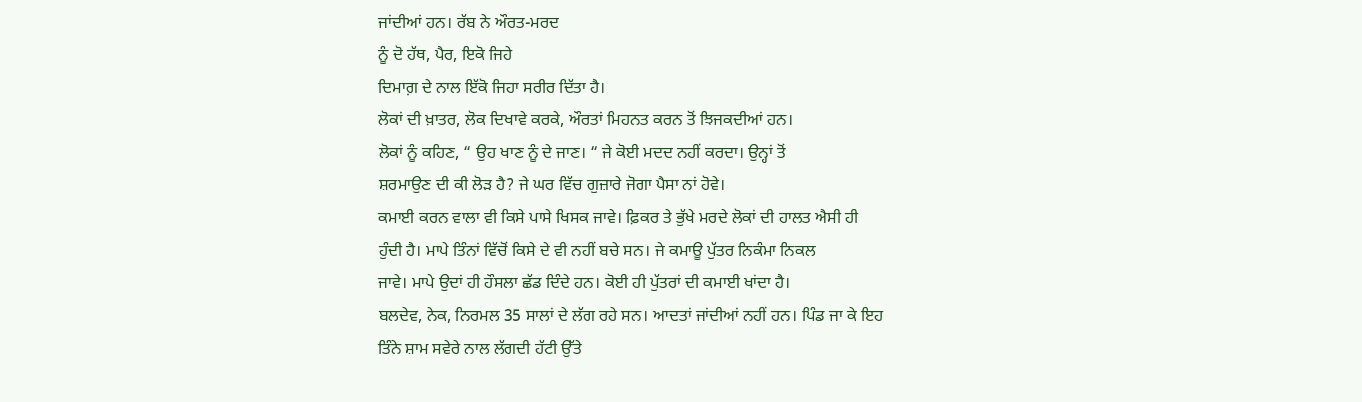ਜਾਂਦੀਆਂ ਹਨ। ਰੱਬ ਨੇ ਔਰਤ-ਮਰਦ
ਨੂੰ ਦੋ ਹੱਥ, ਪੈਰ, ਇਕੋ ਜਿਹੇ
ਦਿਮਾਗ਼ ਦੇ ਨਾਲ ਇੱਕੋ ਜਿਹਾ ਸਰੀਰ ਦਿੱਤਾ ਹੈ।
ਲੋਕਾਂ ਦੀ ਖ਼ਾਤਰ, ਲੋਕ ਦਿਖਾਵੇ ਕਰਕੇ, ਔਰਤਾਂ ਮਿਹਨਤ ਕਰਨ ਤੋਂ ਝਿਜਕਦੀਆਂ ਹਨ।
ਲੋਕਾਂ ਨੂੰ ਕਹਿਣ, “ ਉਹ ਖਾਣ ਨੂੰ ਦੇ ਜਾਣ। “ ਜੇ ਕੋਈ ਮਦਦ ਨਹੀਂ ਕਰਦਾ। ਉਨ੍ਹਾਂ ਤੋਂ
ਸ਼ਰਮਾਉਣ ਦੀ ਕੀ ਲੋੜ ਹੈ? ਜੇ ਘਰ ਵਿੱਚ ਗੁਜ਼ਾਰੇ ਜੋਗਾ ਪੈਸਾ ਨਾਂ ਹੋਵੇ।
ਕਮਾਈ ਕਰਨ ਵਾਲਾ ਵੀ ਕਿਸੇ ਪਾਸੇ ਖਿਸਕ ਜਾਵੇ। ਫ਼ਿਕਰ ਤੇ ਭੁੱਖੇ ਮਰਦੇ ਲੋਕਾਂ ਦੀ ਹਾਲਤ ਐਸੀ ਹੀ
ਹੁੰਦੀ ਹੈ। ਮਾਪੇ ਤਿੰਨਾਂ ਵਿੱਚੋਂ ਕਿਸੇ ਦੇ ਵੀ ਨਹੀਂ ਬਚੇ ਸਨ। ਜੇ ਕਮਾਊ ਪੁੱਤਰ ਨਿਕੰਮਾ ਨਿਕਲ
ਜਾਵੇ। ਮਾਪੇ ਉਦਾਂ ਹੀ ਹੌਸਲਾ ਛੱਡ ਦਿੰਦੇ ਹਨ। ਕੋਈ ਹੀ ਪੁੱਤਰਾਂ ਦੀ ਕਮਾਈ ਖਾਂਦਾ ਹੈ।
ਬਲਦੇਵ, ਨੇਕ, ਨਿਰਮਲ 35 ਸਾਲਾਂ ਦੇ ਲੱਗ ਰਹੇ ਸਨ। ਆਦਤਾਂ ਜਾਂਦੀਆਂ ਨਹੀਂ ਹਨ। ਪਿੰਡ ਜਾ ਕੇ ਇਹ
ਤਿੰਨੇ ਸ਼ਾਮ ਸਵੇਰੇ ਨਾਲ ਲੱਗਦੀ ਹੱਟੀ ਉੱਤੇ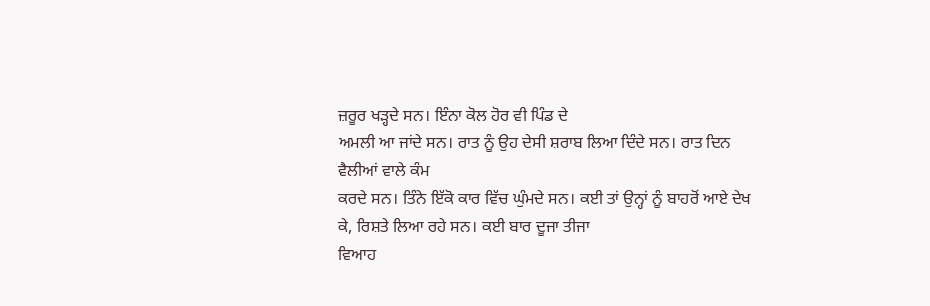ਜ਼ਰੂਰ ਖੜ੍ਹਦੇ ਸਨ। ਇੰਨਾ ਕੋਲ ਹੋਰ ਵੀ ਪਿੰਡ ਦੇ
ਅਮਲੀ ਆ ਜਾਂਦੇ ਸਨ। ਰਾਤ ਨੂੰ ਉਹ ਦੇਸੀ ਸ਼ਰਾਬ ਲਿਆ ਦਿੰਦੇ ਸਨ। ਰਾਤ ਦਿਨ ਵੈਲੀਆਂ ਵਾਲੇ ਕੰਮ
ਕਰਦੇ ਸਨ। ਤਿੰਨੇ ਇੱਕੋ ਕਾਰ ਵਿੱਚ ਘੁੰਮਦੇ ਸਨ। ਕਈ ਤਾਂ ਉਨ੍ਹਾਂ ਨੂੰ ਬਾਹਰੋਂ ਆਏ ਦੇਖ ਕੇ, ਰਿਸ਼ਤੇ ਲਿਆ ਰਹੇ ਸਨ। ਕਈ ਬਾਰ ਦੂਜਾ ਤੀਜਾ
ਵਿਆਹ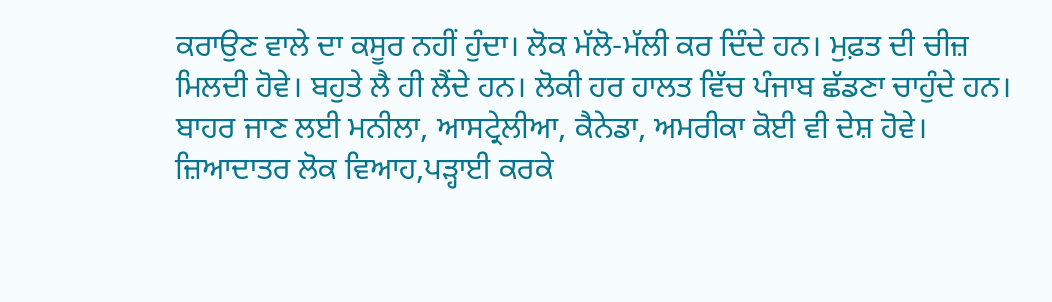ਕਰਾਉਣ ਵਾਲੇ ਦਾ ਕਸੂਰ ਨਹੀਂ ਹੁੰਦਾ। ਲੋਕ ਮੱਲੋ-ਮੱਲੀ ਕਰ ਦਿੰਦੇ ਹਨ। ਮੁਫ਼ਤ ਦੀ ਚੀਜ਼
ਮਿਲਦੀ ਹੋਵੇ। ਬਹੁਤੇ ਲੈ ਹੀ ਲੈਂਦੇ ਹਨ। ਲੋਕੀ ਹਰ ਹਾਲਤ ਵਿੱਚ ਪੰਜਾਬ ਛੱਡਣਾ ਚਾਹੁੰਦੇ ਹਨ। ਬਾਹਰ ਜਾਣ ਲਈ ਮਨੀਲਾ, ਆਸਟ੍ਰੇਲੀਆ, ਕੈਨੇਡਾ, ਅਮਰੀਕਾ ਕੋਈ ਵੀ ਦੇਸ਼ ਹੋਵੇ। ਜ਼ਿਆਦਾਤਰ ਲੋਕ ਵਿਆਹ,ਪੜ੍ਹਾਈ ਕਰਕੇ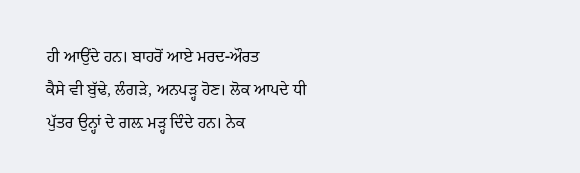ਹੀ ਆਉਂਦੇ ਹਨ। ਬਾਹਰੋਂ ਆਏ ਮਰਦ-ਔਰਤ
ਕੈਸੇ ਵੀ ਬੁੱਢੇ, ਲੰਗੜੇ, ਅਨਪੜ੍ਹ ਹੋਣ। ਲੋਕ ਆਪਦੇ ਧੀ ਪੁੱਤਰ ਉਨ੍ਹਾਂ ਦੇ ਗਲ਼ ਮੜ੍ਹ ਦਿੰਦੇ ਹਨ। ਨੇਕ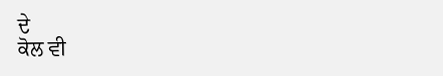ਦੇ
ਕੋਲ ਵੀ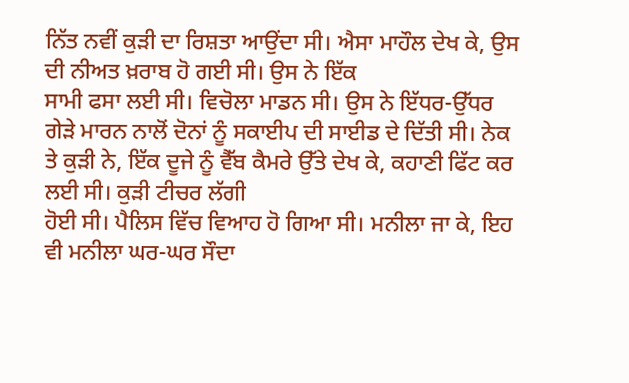ਨਿੱਤ ਨਵੀਂ ਕੁੜੀ ਦਾ ਰਿਸ਼ਤਾ ਆਉਂਦਾ ਸੀ। ਐਸਾ ਮਾਹੌਲ ਦੇਖ ਕੇ, ਉਸ ਦੀ ਨੀਅਤ ਖ਼ਰਾਬ ਹੋ ਗਈ ਸੀ। ਉਸ ਨੇ ਇੱਕ
ਸਾਮੀ ਫਸਾ ਲਈ ਸੀ। ਵਿਚੋਲਾ ਮਾਡਨ ਸੀ। ਉਸ ਨੇ ਇੱਧਰ-ਉੱਧਰ ਗੇੜੇ ਮਾਰਨ ਨਾਲੋਂ ਦੋਨਾਂ ਨੂੰ ਸਕਾਈਪ ਦੀ ਸਾਈਡ ਦੇ ਦਿੱਤੀ ਸੀ। ਨੇਕ ਤੇ ਕੁੜੀ ਨੇ, ਇੱਕ ਦੂਜੇ ਨੂੰ ਵੈੱਬ ਕੈਮਰੇ ਉੱਤੇ ਦੇਖ ਕੇ, ਕਹਾਣੀ ਫਿੱਟ ਕਰ ਲਈ ਸੀ। ਕੁੜੀ ਟੀਚਰ ਲੱਗੀ
ਹੋਈ ਸੀ। ਪੈਲਿਸ ਵਿੱਚ ਵਿਆਹ ਹੋ ਗਿਆ ਸੀ। ਮਨੀਲਾ ਜਾ ਕੇ, ਇਹ ਵੀ ਮਨੀਲਾ ਘਰ-ਘਰ ਸੌਦਾ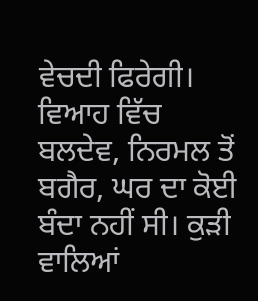ਵੇਚਦੀ ਫਿਰੇਗੀ। ਵਿਆਹ ਵਿੱਚ ਬਲਦੇਵ, ਨਿਰਮਲ ਤੋਂ ਬਗੈਰ, ਘਰ ਦਾ ਕੋਈ ਬੰਦਾ ਨਹੀਂ ਸੀ। ਕੁੜੀ ਵਾਲਿਆਂ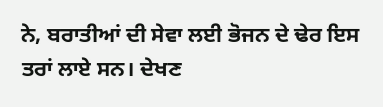ਨੇ, ਬਰਾਤੀਆਂ ਦੀ ਸੇਵਾ ਲਈ ਭੋਜਨ ਦੇ ਢੇਰ ਇਸ
ਤਰਾਂ ਲਾਏ ਸਨ। ਦੇਖਣ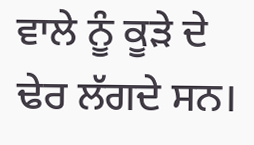ਵਾਲੇ ਨੂੰ ਕੂੜੇ ਦੇ ਢੇਰ ਲੱਗਦੇ ਸਨ।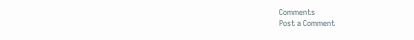Comments
Post a Comment